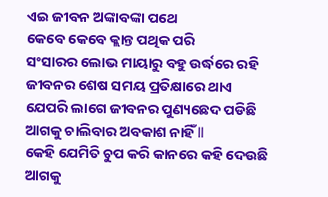ଏଇ ଜୀବନ ଅଙ୍କାବଙ୍କା ପଥେ
କେବେ କେବେ କ୍ଲାନ୍ତ ପଥିକ ପରି
ସଂସାରର ଲୋଭ ମାୟାରୁ ବହୁ ଉର୍ଦ୍ଧରେ ରହି
ଜୀବନର ଶେଷ ସମୟ ପ୍ରତିକ୍ଷାରେ ଥାଏ
ଯେପରି ଲାଗେ ଜୀବନର ପୁଣ୍ୟଛେଦ ପଡିଛି
ଆଗକୁ ଚାଲିବାର ଅବକାଶ ନାହିଁ ll
କେହି ଯେମିତି ଚୁପ କରି କାନରେ କହି ଦେଉଛି
ଆଗକୁ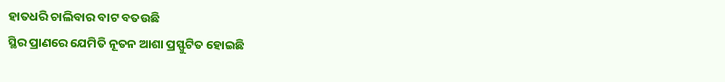ହାତଧରି ଚାଲିବାର ବାଟ ବତଉଛି
ସ୍ଥିର ପ୍ରାଣରେ ଯେମିତି ନୂତନ ଆଶା ପ୍ରସ୍ଫୁଟିତ ହୋଇଛି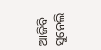ଆଜିବି ସୁନେଲି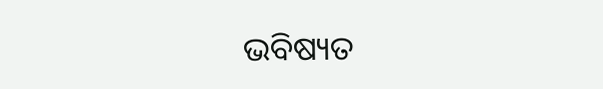ଭବିଷ୍ୟତ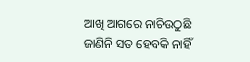ଆଖି ଆଗରେ ନାଚିଉଠୁଛି
ଜାଣିନି ସତ ହେବକି ନାହିଁ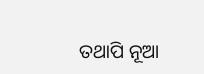ତଥାପି ନୂଆ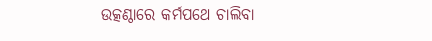ଉତ୍କଣ୍ଠାରେ କର୍ମପଥେ ଚାଲିବା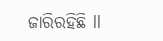ଜାରିରହିଛି ll